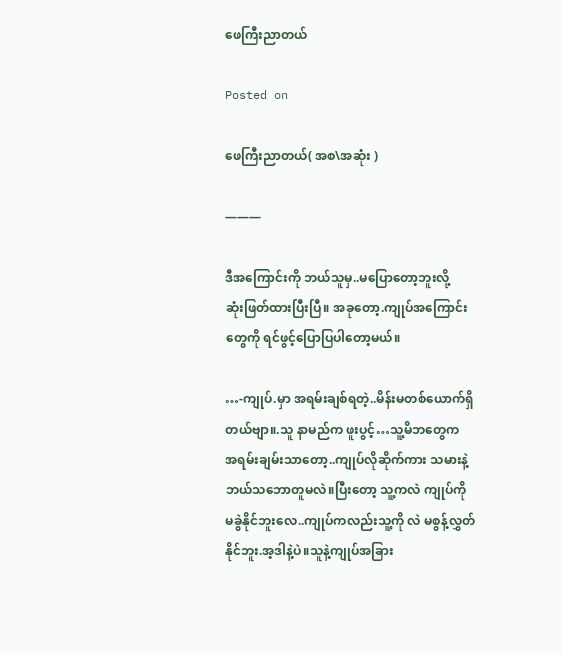ဖေကြီးညာတယ်

Posted on

ဖေကြီးညာတယ်( အစ\အဆုံး )

———

ဒီအကြောင်းကို ဘယ်သူမှ..မပြောတော့ဘူးလို့
ဆုံးဖြတ်ထားပြီးပြီ။ အခုတော့.ကျုပ်အကြောင်း
တွေကို ရင်ဖွင့်ပြောပြပါတော့မယ်။

…-ကျုပ်.မှာ အရမ်းချစ်ရတဲ့..မိန်းမတစ်ယောက်ရှိ
တယ်ဗျာ။.သူ နာမည်က ဖူးပွင့်…သူ့မိဘတွေက
အရမ်းချမ်းသာတော့..ကျုပ်လိုဆိုက်ကား သမားနဲ့
ဘယ်သဘောတူမလဲ။ပြီးတော့ သူ့ကလဲ ကျုပ်ကို
မခွဲနိုင်ဘူးလေ..ကျုပ်ကလည်းသူ့ကို လဲ မစွန့်လွှတ်
နိုင်ဘူး.အ့ဒါနဲ့ပဲ။သူနဲ့ကျုပ်အခြား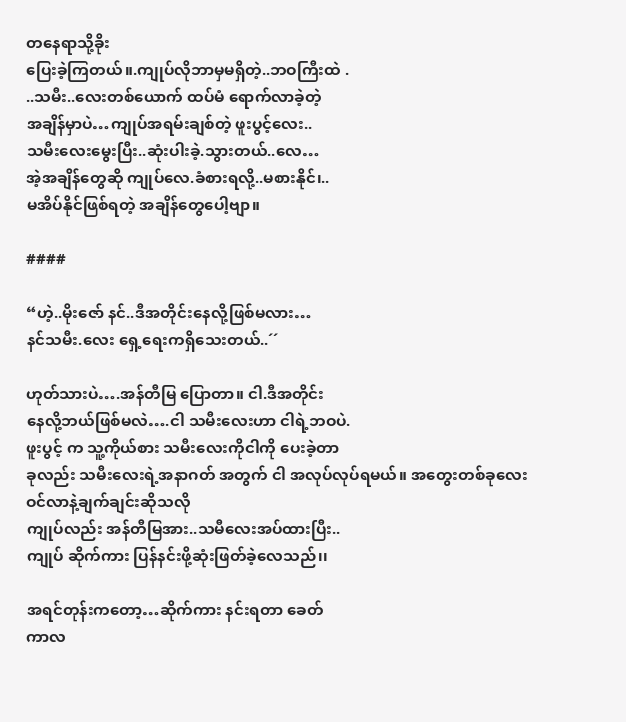တနေရာသို့ခိုး
ပြေးခဲ့ကြတယ်။.ကျုပ်လိုဘာမှမရှိတဲ့..ဘဝကြီးထဲ .
..သမီး..လေးတစ်ယောက် ထပ်မံ ရောက်လာခဲ့တဲ့
အချိန်မှာပဲ…ကျုပ်အရမ်းချစ်တဲ့ ဖူးပွင့်လေး..
သမီးလေးမွေးပြီး..ဆုံးပါးခဲ့.သွားတယ်..လေ…
အဲ့အချိန်တွေဆို ကျုပ်လေ.ခံစားရလို့..မစားနိုင်၊..
မအိပ်နိုင်ဖြစ်ရတဲ့ အချိန်တွေပေါ့ဗျာ။

####

“ဟဲ့..မိုးဇော် နင်..ဒီအတိုင်းနေလို့ဖြစ်မလား…
နင်သမီး.လေး ရှေ့ရေးကရှိသေးတယ်..´´

ဟုတ်သားပဲ….အန်တီမြ ပြောတာ။ ငါ.ဒီအတိုင်း
နေလို့ဘယ်ဖြစ်မလဲ….ငါ သမီးလေးဟာ ငါရဲ့ဘဝပဲ.
ဖူးပွင့် က သူ့ကိုယ်စား သမီးလေးကိုငါကို ပေးခဲ့တာ
ခုလည်း သမီးလေးရဲ့အနာဂတ် အတွက် ငါ အလုပ်လုပ်ရမယ်။ အတွေးတစ်ခုလေးဝင်လာနဲ့ချက်ချင်းဆိုသလို
ကျုပ်လည်း အန်တီမြအား..သမီလေးအပ်ထားပြီး..
ကျုပ် ဆိုက်ကား ပြန်နင်းဖို့ဆုံးဖြတ်ခဲ့လေသည်၊၊

အရင်တုန်းကတော့…ဆိုက်ကား နင်းရတာ ခေတ်
ကာလ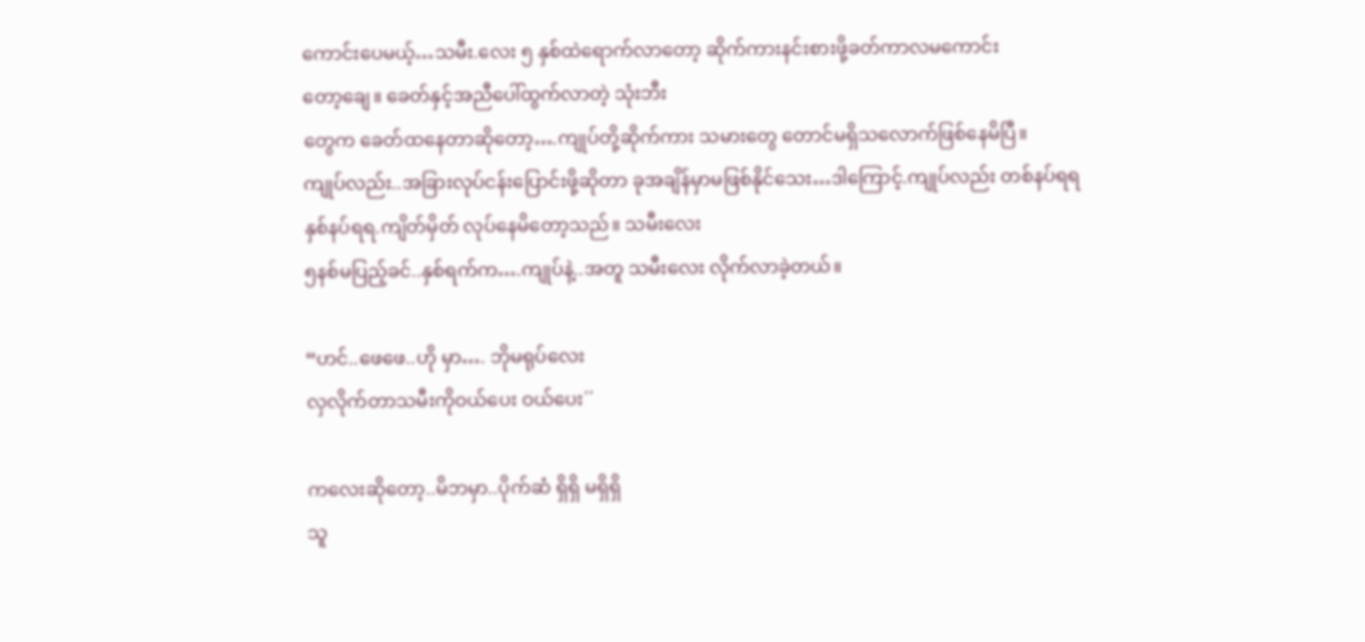ကောင်းပေမယ့်…သမီး.လေး ၅ နှစ်ထဲရောက်လာတော့ ဆိုက်ကားနင်းစားဖို့ခတ်ကာလမကောင်း
တော့ချေ။ ခေတ်နှင့်အညီပေါ်ထွက်လာတဲ့ သုံးဘီး
တွေက ခေတ်ထနေတာဆိုတော့….ကျုပ်တို့ဆိုက်ကား သမားတွေ တောင်မရှိသလောက်ဖြစ်နေမိပြီ။
ကျုပ်လည်း..အခြားလုပ်ငန်းပြောင်းဖို့ဆိုတာ ခုအချိန်မှာမဖြစ်နိုင်သေး…ဒါကြောင့်.ကျုပ်လည်း တစ်နပ်ရရ
နှစ်နပ်ရရ.ကျိတ်မှိတ် လုပ်နေမိတော့သည်။ သမီးလေး
၅နစ်မပြည့်ခင်..နှစ်ရက်က….ကျုပ်နဲ့..အတူ သမီးလေး လိုက်လာခဲ့တယ်။

“ဟင်..ဖေဖေ..ဟို မှာ…. ဘိုမရုပ်လေး
လှလိုက်တာသမီးကိုဝယ်ပေး ဝယ်ပေး´´

ကလေးဆိုတော့..မိဘမှာ..ပိုက်ဆံ ရှိရှိ မရှိရှိ
သူ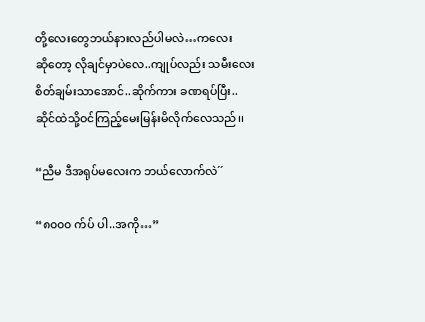တို့လေးတွေဘယ်နားလည်ပါမလဲ…ကလေး
ဆိုတော့ လိုချင်မှာပဲလေ..ကျုပ်လည်း သမီးလေး
စိတ်ချမ်းသာအောင်..ဆိုက်ကား ခဏရပ်ပြီး..
ဆိုင်ထဲသို့ဝင်ကြည့်မေးမြန်းမိလိုက်လေသည်၊၊

“ညီမ ဒီအရုပ်မလေးက ဘယ်လောက်လဲ´´

“၈၀၀၀ က်ပ် ပါ..အကို…”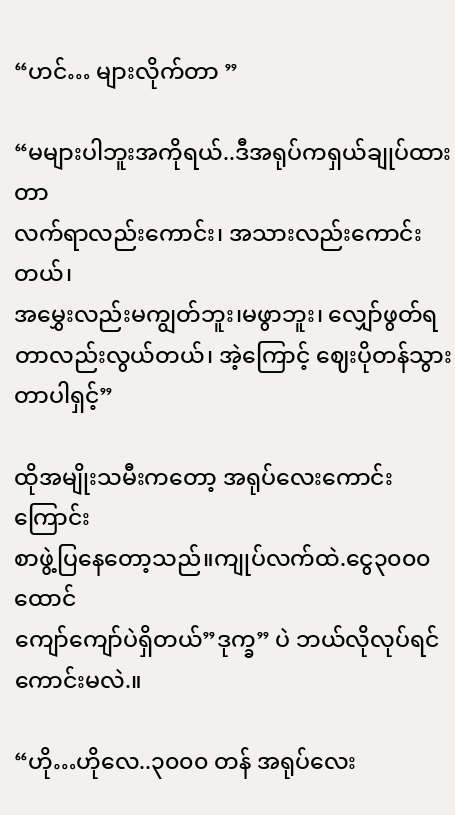“ဟင်… များလိုက်တာ ”

“မများပါဘူးအကိုရယ်..ဒီအရုပ်ကရှယ်ချုပ်ထားတာ
လက်ရာလည်းကောင်း၊ အသားလည်းကောင်းတယ်၊
အမွှေးလည်းမကျွတ်ဘူး၊မဖွာဘူး၊ လျှော်ဖွတ်ရတာလည်းလွယ်တယ်၊ အဲ့ကြောင့် ဈေးပိုတန်သွားတာပါရှင့်”

ထိုအမျိုးသမီးကတော့ အရုပ်လေးကောင်းကြောင်း
စာဖွဲ့ပြနေတော့သည်။ကျုပ်လက်ထဲ.ငွေ၃၀၀၀ထောင်
ကျော်ကျော်ပဲရှိတယ်”ဒုက္ခ” ပဲ ဘယ်လိုလုပ်ရင်ကောင်းမလဲ.။

“ဟို…ဟိုလေ..၃၀၀၀ တန် အရုပ်လေး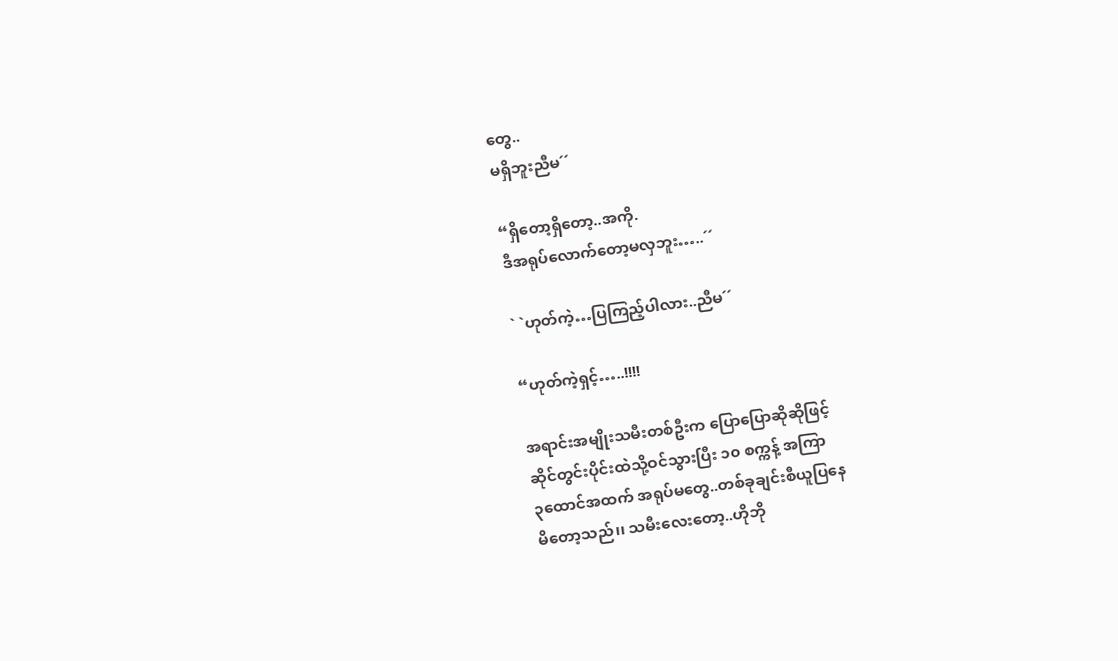တွေ..
မရှိဘူးညီမ´´

“ရှိတော့ရှိတော့..အကို.
ဒီအရုပ်လောက်တော့မလှဘူး…..´´

` `ဟုတ်ကဲ့…ပြကြည့်ပါလား..ညီမ´´

“ဟုတ်ကဲ့ရှင့်…..!!!!

အရာင်းအမျိုးသမီးတစ်ဦးက ပြောပြောဆိုဆိုဖြင့်
ဆိုင်တွင်းပိုင်းထဲသို့ဝင်သွားပြီး ၁၀ စက္ကန့် အကြာ
၃ထောင်အထက် အရုပ်မတွေ..တစ်ခုချင်းစီယူပြနေ
မိတော့သည်၊၊ သမီးလေးတော့..ဟိုဘို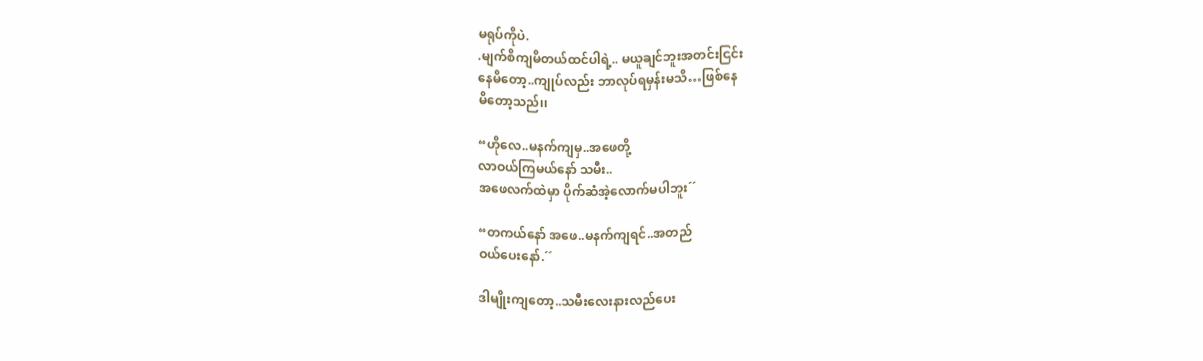မရုပ်ကိုပဲ.
.မျက်စိကျမိတယ်ထင်ပါရဲ့.. မယူချင်ဘူးအတင်းငြင်း
နေမိတော့..ကျုပ်လည်း ဘာလုပ်ရမှန်းမသိ…ဖြစ်နေ
မိတော့သည်၊၊

“ဟိုလေ..မနက်ကျမှ..အဖေတို့
လာဝယ်ကြမယ်နော် သမီး..
အဖေလက်ထဲမှာ ပိုက်ဆံအဲ့လောက်မပါဘူး´´

“တကယ်နော် အဖေ..မနက်ကျရင်..အတည်
ဝယ်ပေးနော်.´´

ဒါမျိုးကျတော့..သမီးလေးနားလည်ပေး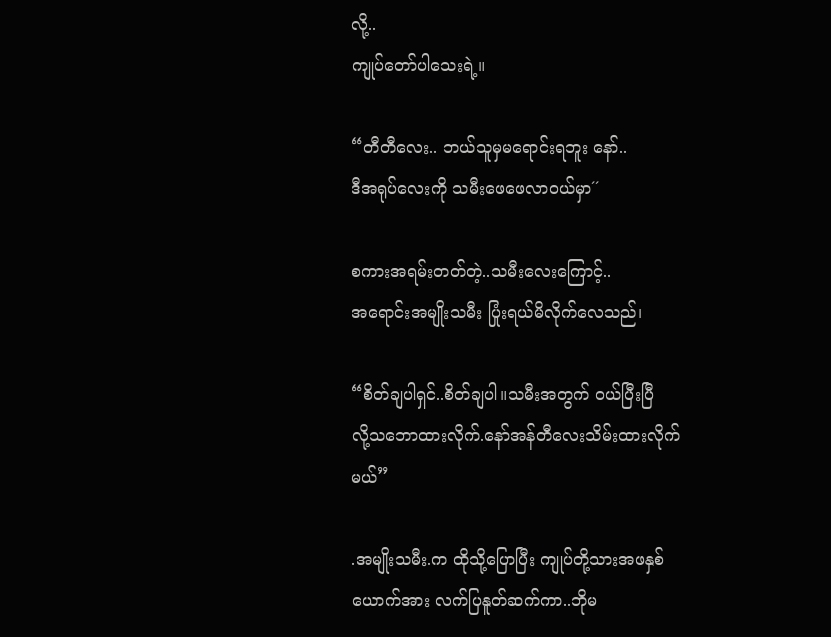လို့..
ကျုပ်တော်ပါသေးရဲ့။

“တီတီလေး.. ဘယ်သူမှမရောင်းရဘူး နော်..
ဒီအရုပ်လေးကို သမီးဖေဖေလာဝယ်မှာ´´

စကားအရမ်းတတ်တဲ့..သမီးလေးကြောင့်..
အရောင်းအမျိုးသမီး ပြုံးရယ်မိလိုက်လေသည်၊

“စိတ်ချပါရှင်..စိတ်ချပါ။သမီးအတွက် ဝယ်ပြီးပြီ
လို့သဘောထားလိုက်.နော်အန်တီလေးသိမ်းထားလိုက်မယ်”

.အမျိုးသမီး.က ထိုသို့ပြောပြီး ကျုပ်တို့သားအဖနှစ်
ယောက်အား လက်ပြနူတ်ဆက်ကာ..ဘိုမ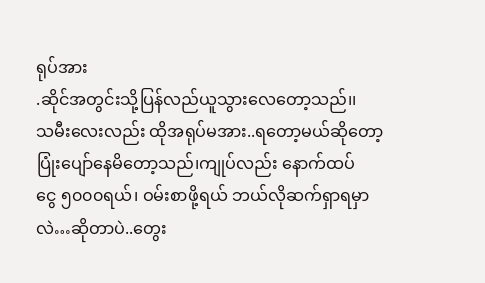ရုပ်အား
.ဆိုင်အတွင်းသို့ပြန်လည်ယူသွားလေတော့သည်၊၊
သမီးလေးလည်း ထိုအရုပ်မအား..ရတော့မယ်ဆိုတော့ ပြုံးပျော်နေမိတော့သည်၊ကျုပ်လည်း နောက်ထပ်
ငွေ ၅၀၀၀ရယ်၊ ဝမ်းစာဖို့ရယ် ဘယ်လိုဆက်ရှာရမှာလဲ…ဆိုတာပဲ..တွေး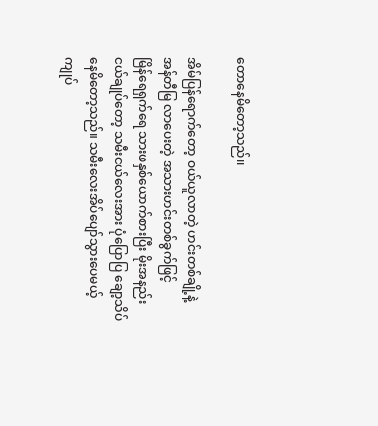တောနေမိတော့သည်၊၊

အိမ်ပြန်ရောက်တော့ ဝယ်ယူလာတဲ့ ဟင်းတစ်ချို့နဲ့
အန်တီမြ လာပေးတဲ့ အသားဟင်းတစ်ခွက်ဖြင့်
မြိန်ရေရှက်ရေ သားဖနှစ်ယောက်စားပြီး မိုးအနည်း
ငယ်ချုပ်တော့ သမီးငယ်လေးအား ပုံပြောပြ ချော့သိပ်
နေမိတော့သည်။ သမီးလေးအိပ်ပျော်သွားပေမယ့်
ကျုပ်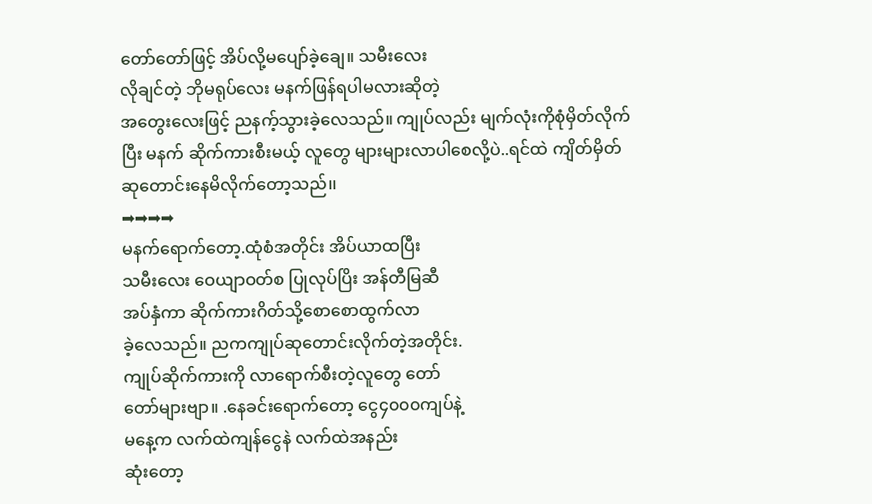တော်တော်ဖြင့် အိပ်လို့မပျော်ခဲ့ချေ။ သမီးလေး
လိုချင်တဲ့ ဘိုမရုပ်လေး မနက်ဖြန်ရပါမလားဆိုတဲ့
အတွေးလေးဖြင့် ညနက့်သွားခဲ့လေသည်။ ကျုပ်လည်း မျက်လုံးကိုစုံမှိတ်လိုက်ပြီး မနက် ဆိုက်ကားစီးမယ့် လူတွေ များများလာပါစေလို့ပဲ..ရင်ထဲ ကျိတ်မှိတ် ဆုတောင်းနေမိလိုက်တော့သည်၊၊
➡➡➡➡
မနက်ရောက်တော့.ထုံစံအတိုင်း အိပ်ယာထပြီး
သမီးလေး ဝေယျာဝတ်စ ပြုလုပ်ပြိး အန်တီမြဆီ
အပ်နှံကာ ဆိုက်ကားဂိတ်သို့စောစောထွက်လာ
ခဲ့လေသည်။ ညကကျုပ်ဆုတောင်းလိုက်တဲ့အတိုင်း.
ကျုပ်ဆိုက်ကားကို လာရောက်စီးတဲ့လူတွေ တော်
တော်များဗျာ။ .နေခင်းရောက်တော့ ငွေ၄၀၀၀ကျပ်နဲ့
မနေ့က လက်ထဲကျန်ငွေနဲ လက်ထဲအနည်း
ဆုံးတော့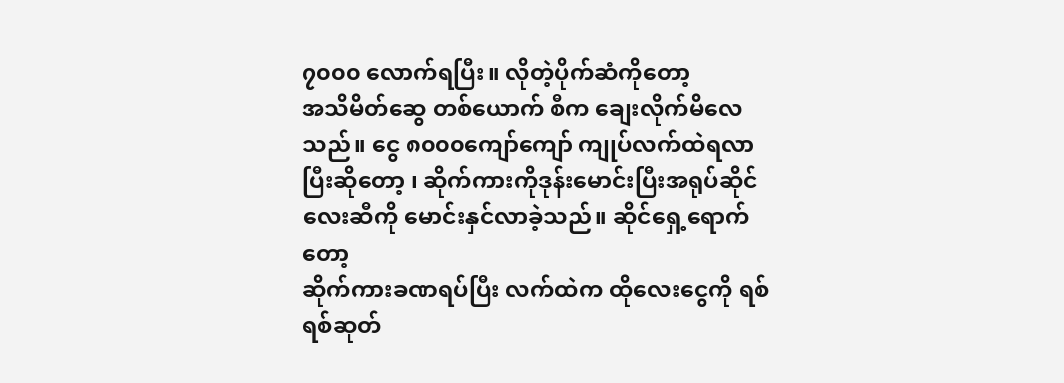၇၀၀၀ လောက်ရပြီး။ လိုတဲ့ပိုက်ဆံကိုတော့
အသိမိတ်ဆွေ တစ်ယောက် စီက ချေးလိုက်မိလေ
သည်။ ငွေ ၈၀၀၀ကျော်ကျော် ကျုပ်လက်ထဲရလာပြီးဆိုတော့ ၊ ဆိုက်ကားကိုဒုန်းမောင်းပြီးအရုပ်ဆိုင်လေးဆီကို မောင်းနှင်လာခဲ့သည်။ ဆိုင်ရှေ့ရောက်တော့
ဆိုက်ကားခဏရပ်ပြီး လက်ထဲက ထိုလေးငွေကို ရစ်ရစ်ဆုတ်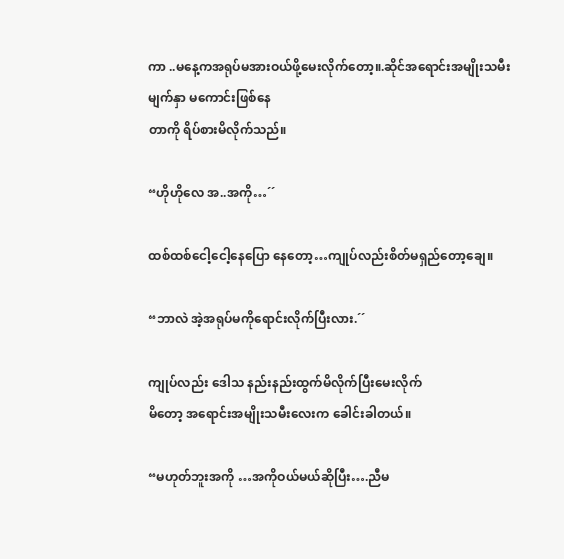ကာ ..မနေ့ကအရုပ်မအားဝယ်ဖို့မေးလိုက်တော့။.ဆိုင်အရောင်းအမျိုးသမီးမျက်နှာ မကောင်းဖြစ်နေ
တာကို ရိပ်စားမိလိုက်သည်။

“ဟိုဟိုလေ အ..အကို…´´

ထစ်ထစ်ငေါ့ငေါ့နေပြော နေတော့…ကျုပ်လည်းစိတ်မရှည်တော့ချေ။

“ဘာလဲ အဲ့အရုပ်မကိုရောင်းလိုက်ပြီးလား.´´

ကျုပ်လည်း ဒေါသ နည်းနည်းထွက်မိလိုက်ပြီးမေးလိုက်
မိတော့ အရောင်းအမျိုးသမီးလေးက ခေါင်းခါတယ်။

“မဟုတ်ဘူးအကို …အကိုဝယ်မယ်ဆိုပြီး….ညီမ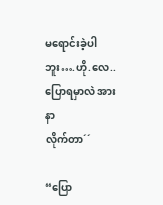မရောင်းခဲ့ပါဘူး….ဟို.လေ..ပြောရမှာလဲ အားနာ
လိုက်တာ´´

“ပြော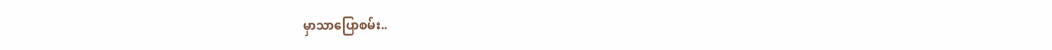မှာသာပြောစမ်း..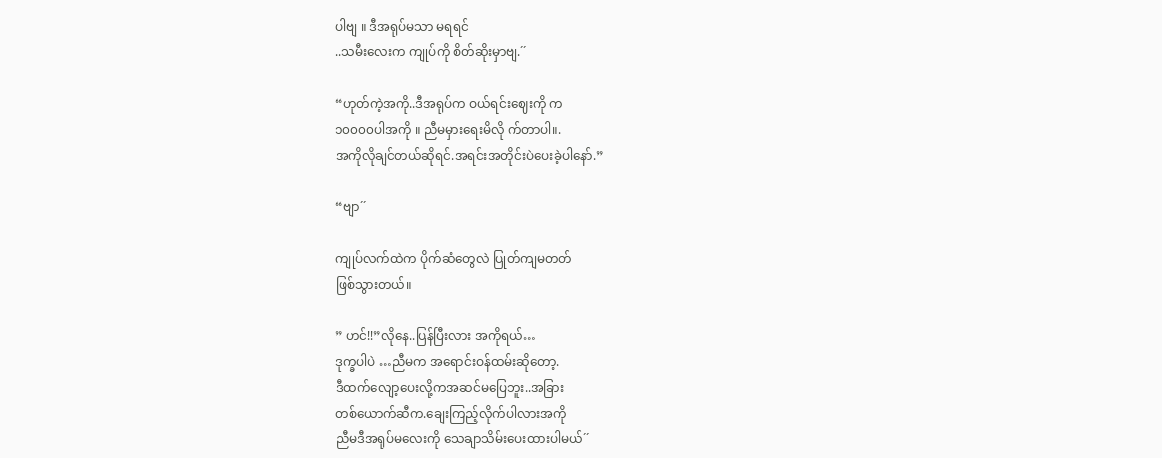ပါဗျ ။ ဒီအရုပ်မသာ မရရင်
..သမီးလေးက ကျုပ်ကို စိတ်ဆိုးမှာဗျ.´´

“ဟုတ်ကဲ့အကို..ဒီအရုပ်က ဝယ်ရင်းဈေးကို က
၁၀၀၀၀ပါအကို ။ ညီမမှားရေးမိလို က်တာပါ။.
အကိုလိုချင်တယ်ဆိုရင်.အရင်းအတိုင်းပဲပေးခဲ့ပါနော်.”

“ဗျာ´´

ကျုပ်လက်ထဲက ပိုက်ဆံတွေလဲ ပြုတ်ကျမတတ်
ဖြစ်သွားတယ်။

” ဟင်!!”လိုနေ..ပြန်ပြီးလား အကိုရယ်…
ဒုက္ခပါပဲ …ညီမက အရောင်းဝန်ထမ်းဆိုတော့.
ဒီထက်လျော့ပေးလို့ကအဆင်မပြေဘူး..အခြား
တစ်ယောက်ဆီက.ချေးကြည့်လိုက်ပါလားအကို
ညီမဒီအရုပ်မလေးကို သေချာသိမ်းပေးထားပါမယ်´´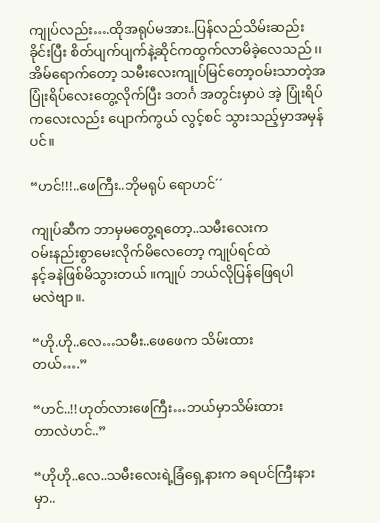ကျုပ်လည်း….ထိုအရုပ်မအား..ပြန်လည်သိမ်းဆည်း
ခိုင်းပြီး စိတ်ပျက်ပျက်နဲ့ဆိုင်ကထွက်လာမိခဲ့လေသည်၊၊ အိမ်ရောက်တော့ သမီးလေးကျုပ်မြင်တော့ဝမ်းသာတဲ့အပြုံးရိပ်လေးတွေ့လိုက်ပြီး ဒတင်္ဂ အတွင်းမှာပဲ အဲ့ ပြုံးရိပ်ကလေးလည်း ပျောက်ကွယ် လွင့်စင် သွားသည့်မှာအမှန်ပင်။

“ဟင်!!!..ဖေကြီး..ဘိုမရုပ် ရောဟင်´´

ကျုပ်ဆီက ဘာမှမတွေ့ရတော့..သမီးလေးက
ဝမ်းနည်းစွာမေးလိုက်မိလေတော့ ကျုပ်ရင်ထဲ
နင့်ခနဲဖြစ်မိသွားတယ် ။ကျုပ် ဘယ်လိုပြန်ဖြေရပါ
မလဲဗျာ။.

“ဟို.ဟို..လေ…သမီး..ဖေဖေက သိမ်းထား
တယ်….”

“ဟင်..!!ဟုတ်လားဖေကြီး…ဘယ်မှာသိမ်းထား
တာလဲဟင်..”

“ဟိုဟို..လေ..သမီးလေးရဲ့ခြံရှေ့နားက ခရပင်ကြီးနားမှာ..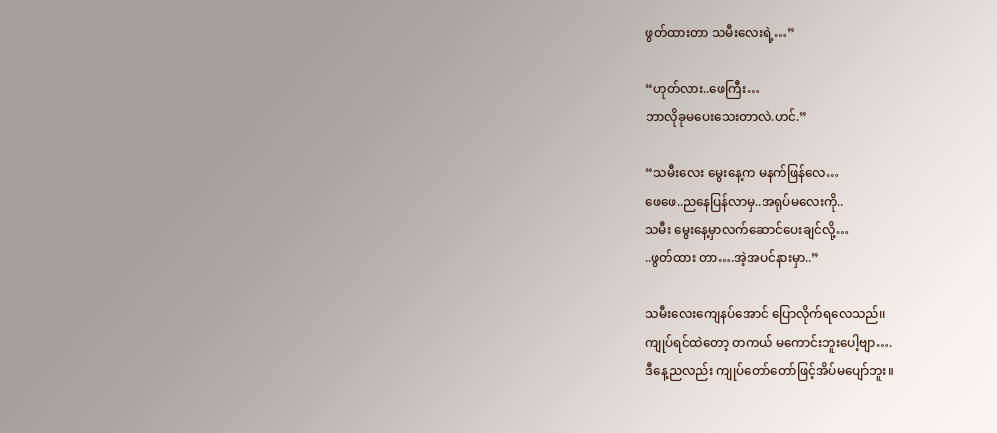ဖွတ်ထားတာ သမီးလေးရဲ့…”

“ဟုတ်လား..ဖေကြီး…
ဘာလိုခုမပေးသေးတာလဲ.ဟင်.”

“သမီးလေး မွေးနေ့က မနက်ဖြန်လေ…
ဖေဖေ..ညနေပြန်လာမှ..အရုပ်မလေးကို..
သမီး မွေးနေ့မှာလက်ဆောင်ပေးချင်လို့…
..ဖွတ်ထား တာ….အဲ့အပင်နားမှာ..”

သမီးလေးကျေနပ်အောင် ပြောလိုက်ရလေသည်၊၊
ကျုပ်ရင်ထဲတော့ တကယ် မကောင်းဘူးပေါ့ဗျာ….
ဒီနေ့ညလည်း ကျုပ်တော်တော်ဖြင့်အိပ်မပျော်ဘူး။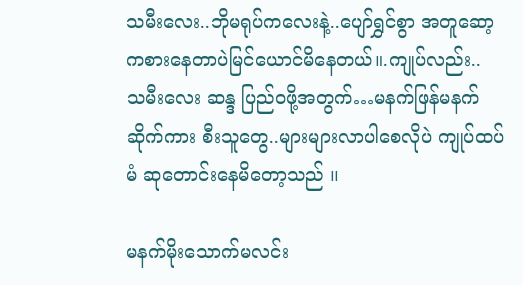သမီးလေး..ဘိုမရုပ်ကလေးနဲ့..ပျော်ရွှင်စွာ အတူဆော့ကစားနေတာပဲမြင်ယောင်မိနေတယ်။.ကျုပ်လည်း..
သမီးလေး ဆန္ဒ ပြည်ဝဖို့အတွက်…မနက်ဖြန်မနက် ဆိုက်ကား စီးသူတွေ..များများလာပါစေလိုပဲ ကျုပ်ထပ်မံ ဆုတောင်းနေမိတော့သည် ၊၊

မနက်မိုးသောက်မလင်း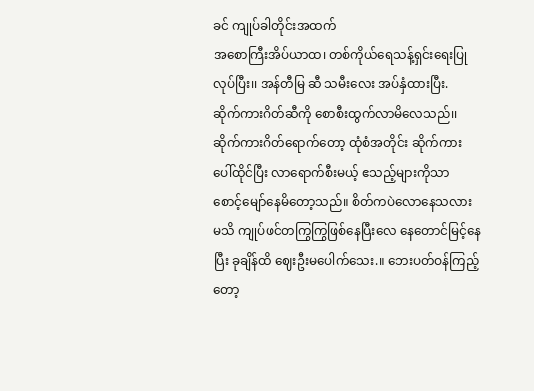ခင် ကျုပ်ခါတိုင်းအထက်
အစောကြီးအိပ်ယာထ၊ တစ်ကိုယ်ရေသန့်ရှင်းရေးပြု
လုပ်ပြီး၊၊ အန်တီမြ ဆီ သမီးလေး အပ်နှံထားပြီး.
ဆိုက်ကားဂိတ်ဆီကို စောစီးထွက်လာမိလေသည်၊၊
ဆိုက်ကားဂိတ်ရောက်တော့ ထုံစံအတိုင်း ဆိုက်ကား
ပေါ်ထိုင်ပြီး လာရောက်စီးမယ့် ဧသည့်များကိုသာ
စောင့်မျော်နေမိတော့သည်။ စိတ်ကပဲလောနေသလား
မသိ ကျုပ်ဖင်တကြွကြွဖြစ်နေပြီးလေ နေတောင်မြင့်နေ
ပြီး ခုချိန်ထိ ဈေးဦးမပေါက်သေး.။ ဘေးပတ်ဝန်ကြည့်
တော့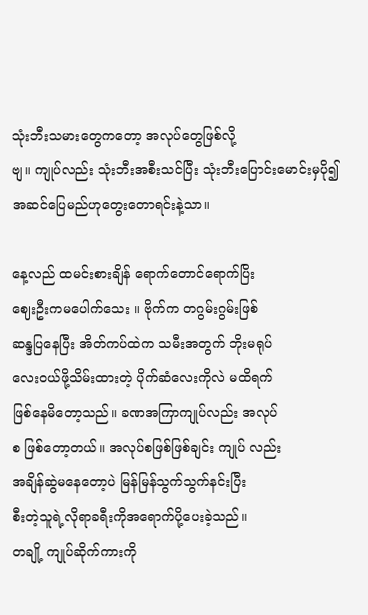သုံးဘီးသမားတွေကတော့ အလုပ်တွေဖြစ်လို့
ဗျ။ ကျုပ်လည်း သုံးဘီးအစီးသင်ပြီး သုံးဘီးပြောင်းမောင်းမှပို၍အဆင်ပြေမည်ဟုတွေးတောရင်းနဲ့သာ။

နေ့လည် ထမင်းစားချိန် ရောက်တောင်ရောက်ပြိး
ဈေးဦးကမပေါက်သေး ။ ဗိုက်က တဂွမ်းဂွမ်းဖြစ်
ဆန္ဒပြနေပြီး အိတ်ကပ်ထဲက သမီးအတွက် ဘိုးမရုပ်
လေးဝယ်ဖို့သိမ်းထားတဲ့ ပိုက်ဆံလေးကိုလဲ မထိရက်
ဖြစ်နေမိတော့သည်။ ခဏအကြာကျုပ်လည်း အလုပ်
စ ဖြစ်တော့တယ်။ အလုပ်စဖြစ်ဖြစ်ချင်း ကျုပ် လည်း
အချိန်ဆွဲမနေတော့ပဲ မြန်မြန်သွက်သွက်နင်းပြီး
စီးတဲ့သူရဲ့လိုရာခရီးကိုအရောက်ပို့ပေးခဲ့သည်။
တချို့ ကျုပ်ဆိုက်ကားကို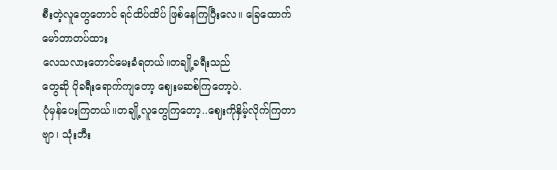စီးတဲ့လူတွေတောင် ရင်ထိပ်ထိပ် ဖြစ်နေကြပြီးလေ။ ခြေထောက်မော်တာတပ်ထား
လေသလားတောင်မေးခံရတယ်။တချို့ခရီးသည်
တွေဆို ပိုခရီးရောက်ကျတော့ ဈေးမဆစ်ကြတော့ပဲ.
ပုံမှန်ပေးကြတယ်၊၊တချို့လူတွေကြတော့..ဈေးကိုနှိမ့်လိုက်ကြတာဗျာ၊ သုံးဘီး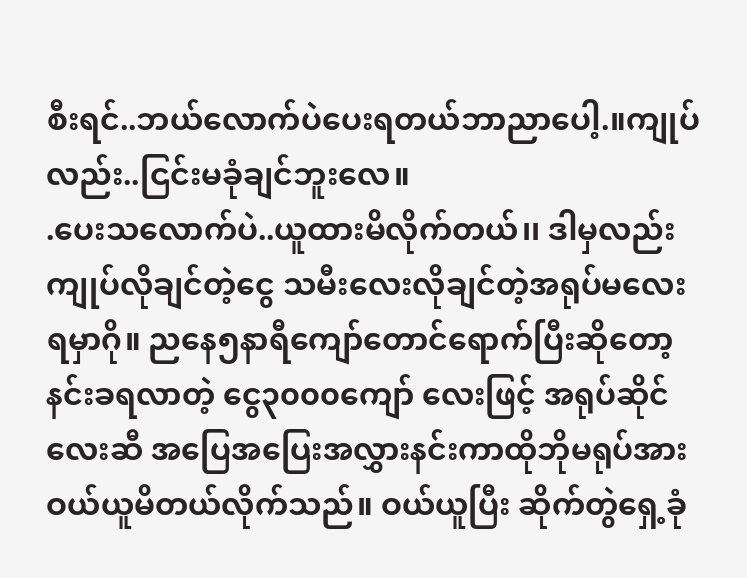စီးရင်..ဘယ်လောက်ပဲပေးရတယ်ဘာညာပေါ့.။ကျုပ်လည်း..ငြင်းမခုံချင်ဘူးလေ။
.ပေးသလောက်ပဲ..ယူထားမိလိုက်တယ်၊၊ ဒါမှလည်း
ကျုပ်လိုချင်တဲ့ငွေ သမီးလေးလိုချင်တဲ့အရုပ်မလေး
ရမှာဂို။ ညနေ၅နာရီကျော်တောင်ရောက်ပြီးဆိုတော့
နင်းခရလာတဲ့ ငွေ၃၀၀၀ကျော် လေးဖြင့် အရုပ်ဆိုင်
လေးဆီ အပြေအပြေးအလွှားနင်းကာထိုဘိုမရုပ်အား
ဝယ်ယူမိတယ်လိုက်သည်။ ဝယ်ယူပြီး ဆိုက်တွဲရှေ့ခုံ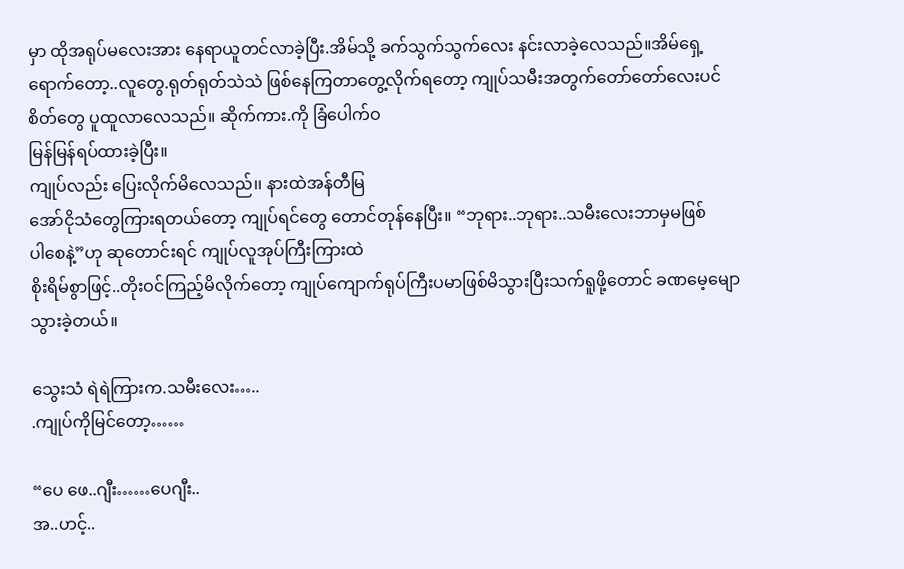မှာ ထိုအရုပ်မလေးအား နေရာယူတင်လာခဲ့ပြီး.အိမ်သို့ ခက်သွက်သွက်လေး နင်းလာခဲ့လေသည်။အိမ်ရှေ့ရောက်တော့..လူတွေ.ရုတ်ရုတ်သဲသဲ ဖြစ်နေကြတာတွေ့လိုက်ရတော့ ကျုပ်သမီးအတွက်တော်တော်လေးပင်
စိတ်တွေ ပူထူလာလေသည်။ ဆိုက်ကား.ကို ခြံပေါက်ဝ
မြန်မြန်ရပ်ထားခဲ့ပြီး။
ကျုပ်လည်း ပြေးလိုက်မိလေသည်၊၊ နားထဲအန်တီမြ
အော်ငိုသံတွေကြားရတယ်တော့ ကျုပ်ရင်တွေ တောင်တုန်နေပြီး။ “ဘုရား..ဘုရား..သမီးလေးဘာမှမဖြစ်
ပါစေနဲ့”ဟု ဆုတောင်းရင် ကျုပ်လူအုပ်ကြီးကြားထဲ
စိုးရိမ်စွာဖြင့်..တိုးဝင်ကြည့်မိလိုက်တော့ ကျုပ်ကျောက်ရုပ်ကြီးပမာဖြစ်မိသွားပြီးသက်ရူဖို့တောင် ခဏမေ့မျောသွားခဲ့တယ်။

သွေးသံ ရဲရဲကြားက.သမီးလေး…..
.ကျုပ်ကိုမြင်တော့……

“ပေ ဖေ..ဂျီး……ပေဂျီး..
အ..ဟင့်..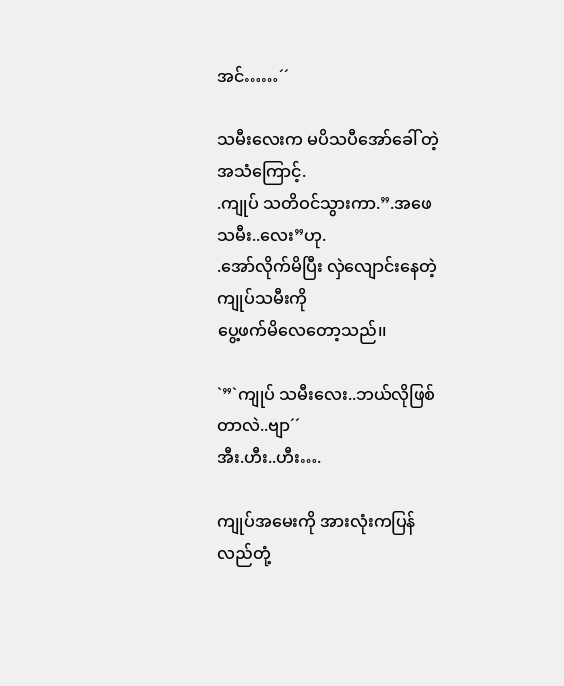အင်……´´

သမီးလေးက မပိသပီအော်ခေါ် တဲ့ အသံကြောင့်.
.ကျုပ် သတိဝင်သွားကာ.”.အဖေသမီး..လေး”ဟု.
.အော်လိုက်မိပြီး လှဲလျောင်းနေတဲ့ကျုပ်သမီးကို
ပွေ့ဖက်မိလေတော့သည်၊၊

`”`ကျုပ် သမီးလေး..ဘယ်လိုဖြစ်တာလဲ..ဗျာ´´
အီး.ဟီး..ဟီး….

ကျုပ်အမေးကို အားလုံးကပြန်လည်တုံ့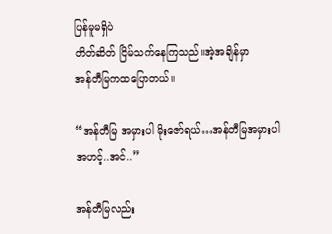ပြန်မူမရှိပဲ
တိတ်ဆိတ် ငြိမ်သက်နေကြသည်။အဲ့အချိန်မှာ
အန်တီမြကထပြောတယ်။

“အန်တီမြ အမှားပါ မိုးဇော်ရယ်…အန်တီမြအမှားပါ
အဟင့်..အင်..”

အန်တီမြလည်း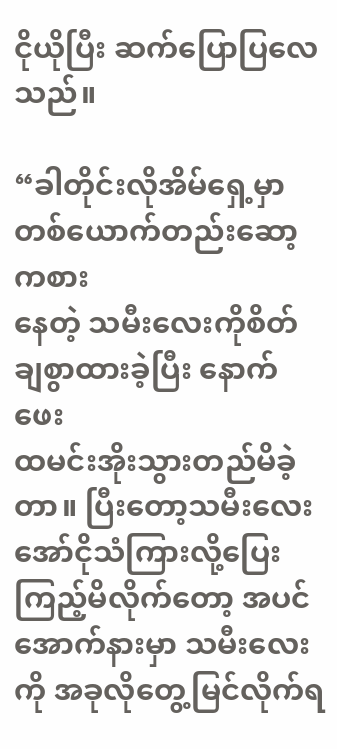ငိုယိုပြီး ဆက်ပြောပြလေသည်။

“ခါတိုင်းလိုအိမ်ရှေ့မှာတစ်ယောက်တည်းဆော့ကစား
နေတဲ့ သမီးလေးကိုစိတ်ချစွာထားခဲ့ပြီး နောက်ဖေး
ထမင်းအိုးသွားတည်မိခဲ့တာ။ ပြီးတော့သမီးလေးအော်ငိုသံကြားလို့ပြေးကြည့်မိလိုက်တော့ အပင်အောက်နားမှာ သမီးလေးကို အခုလိုတွေ့မြင်လိုက်ရ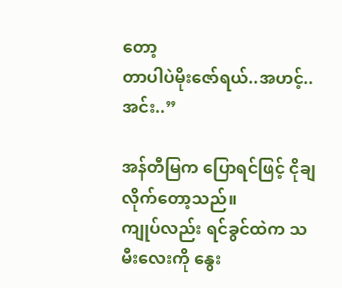တော့
တာပါပဲမိုးဇော်ရယ်..အဟင့်..အင်း..”

အန်တီမြက ပြောရင်ဖြင့် ငိုချလိုက်တော့သည်။
ကျုပ်လည်း ရင်ခွင်ထဲက သမီးလေးကို နွေး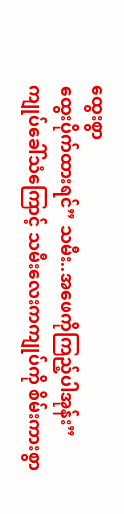ထွေးစွာ
ထွေးပိုက်ထားရင်” သမီး..အဖေကိုကြည့်ပါအုန်း”
ကျုပ်ခေါ်သံကြောင့် သမီးလေးကကျုပ်ကို စိမ်းကားစွာ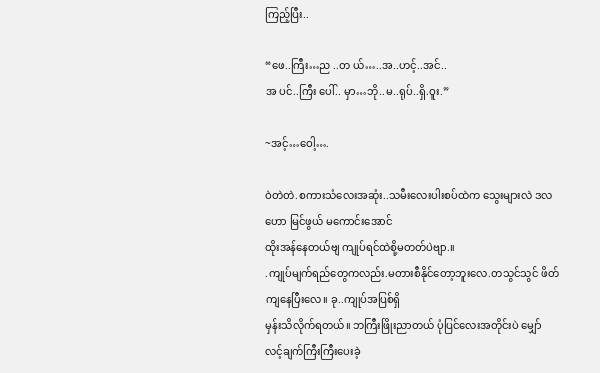ကြည့်ပြီး..

“ဖေ..ကြီး…ည ..တ ယ်…..အ..ဟင့်..အင်..
အ ပင်..ကြီး ပေါ်.. မှာ…ဘို..မ..ရုပ်..ရှိ.ဝူး.”

~အင့်…ဝေါ့….

ဝဲတဲတဲ.စကားသံလေးအဆုံး..သမီးလေးပါးစပ်ထဲက သွေးများလဲ ဒလဟော မြင်ဖွယ် မကောင်းအောင်
ထိုးအန်နေတယ်ဗျ ကျုပ်ရင်ထဲစို့မတတ်ပဲဗျာ.။
.ကျုပ်မျက်ရည်တွေကလည်း.မတားစီနိုင်တော့ဘူးလေ.တသွင်သွင် ဖိတ်ကျနေပြီးလေ။ ခု..ကျုပ်အပြစ်ရှိ
မှန်းသိလိုက်ရတယ်။ ဘကြီးဖြိုးညာတယ် ပုံပြင်လေးအတိုင်းပဲ မျှော်လင့်ချက်ကြီးကြီးပေးခဲ့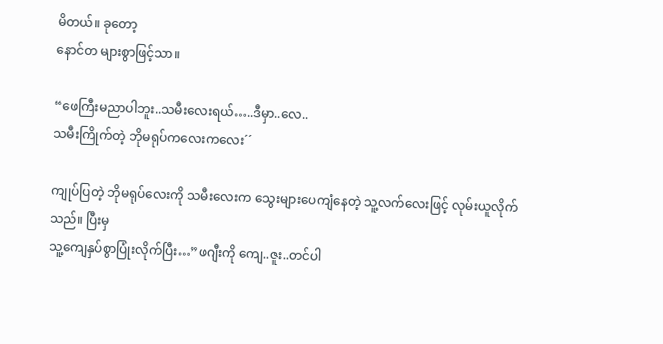မိတယ်။ ခုတော့
နောင်တ များစွာဖြင့်သာ။

“ဖေကြီးမညာပါဘူး..သမီးလေးရယ်…..ဒီမှာ..လေ..
သမီးကြိုက်တဲ့ ဘိုမရုပ်ကလေးကလေး´´

ကျုပ်ပြတဲ့ ဘိုမရုပ်လေးကို သမီးလေးက သွေးများပေကျံနေတဲ့ သူ့လက်လေးဖြင့် လုမ်းယူလိုက်သည်။ ပြီးမှ
သူ့ကျေနှပ်စွာပြုံးလိုက်ပြီး…”ဖဂျီးကို ကျေ..ဇူး..တင်ပါ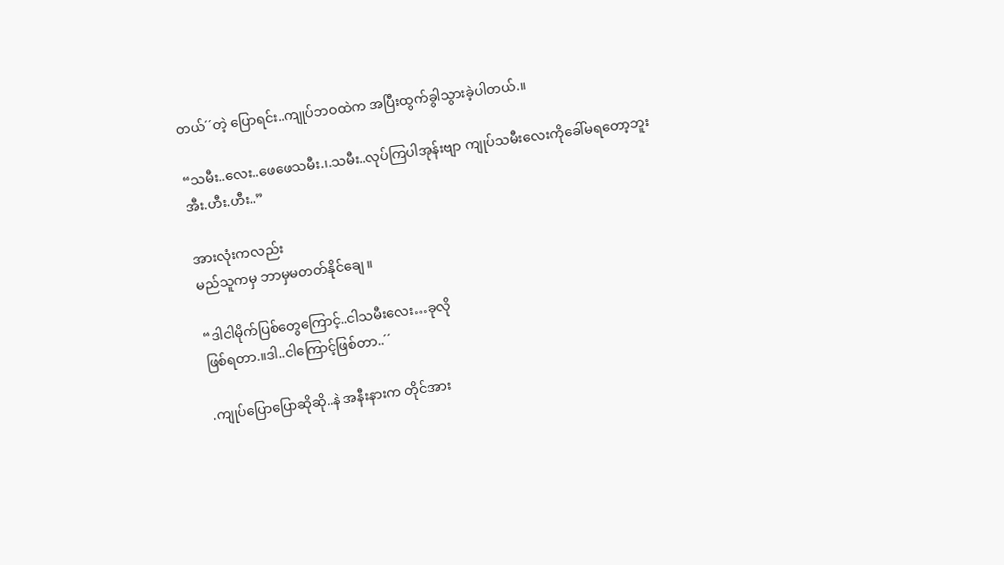တယ်´´တဲ့ ပြောရင်း..ကျုပ်ဘဝထဲက အပြီးထွက်ခွါသွားခဲ့ပါတယ်.။

“သမီး..လေး..ဖေဖေသမီး.၊.သမီး..လုပ်ကြပါအုန်းဗျာ ကျုပ်သမီးလေးကိုခေါ်မရတော့ဘူး အီး.ဟီး.ဟီး..”

အားလုံးကလည်း
မည်သူကမှ ဘာမှမတတ်နိုင်ချေ။

“ဒါငါမိုက်ပြစ်တွေကြောင့်..ငါသမီးလေး…ခုလို
ဖြစ်ရတာ.။ဒါ..ငါကြောင့်ဖြစ်တာ..´´

.ကျုပ်ပြောပြောဆိုဆို..နဲ အနီးနားက တိုင်အား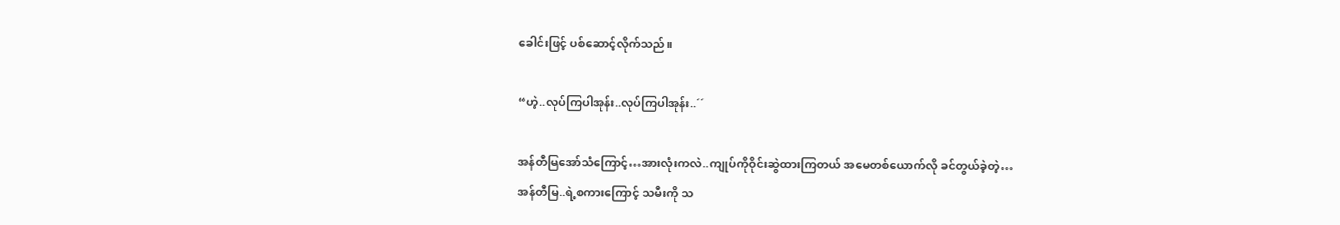ခေါင်းဖြင့် ပစ်ဆောင့်လိုက်သည်။

“ဟဲ့..လုပ်ကြပါအုန်း..လုပ်ကြပါအုန်း..´´

အန်တီမြအော်သံကြောင့်…အားလုံးကလဲ..ကျုပ်ကိုဝိုင်းဆွဲထားကြတယ် အမေတစ်ယောက်လို ခင်တွယ်ခဲ့တဲ့…
အန်တီမြ..ရဲ့စကားကြောင့် သမီးကို သ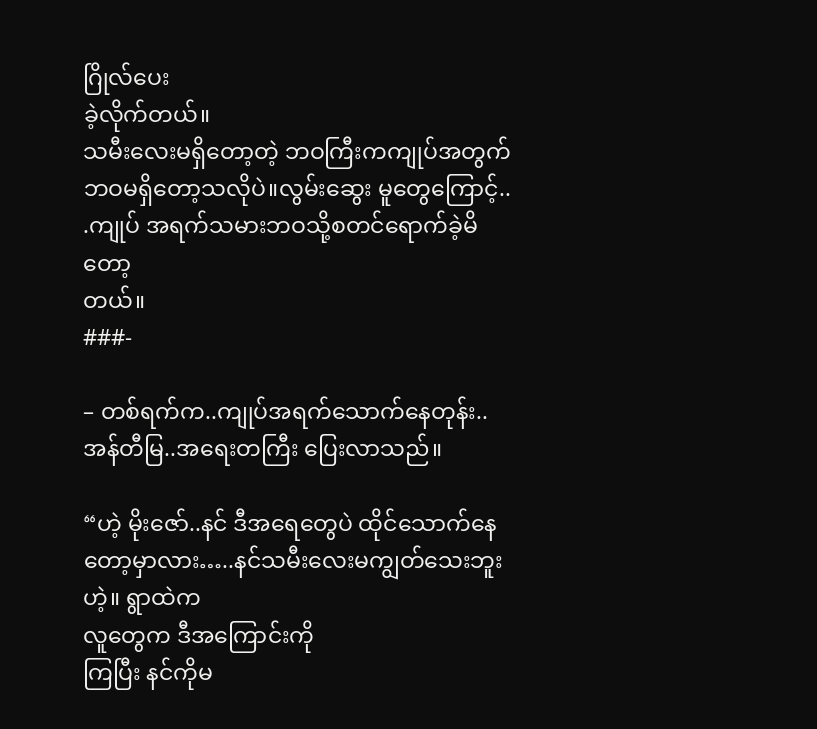ဂြိုလ်ပေး
ခဲ့လိုက်တယ်။
သမီးလေးမရှိတော့တဲ့ ဘဝကြီးကကျုပ်အတွက်
ဘဝမရှိတော့သလိုပဲ။လွမ်းဆွေး မူတွေကြောင့်..
.ကျုပ် အရက်သမားဘဝသို့စတင်ရောက်ခဲ့မိတော့
တယ်။
###-

– တစ်ရက်က..ကျုပ်အရက်သောက်နေတုန်း..
အန်တီမြ..အရေးတကြီး ပြေးလာသည်။

“ဟဲ့ မိုးဇော်..နင် ဒီအရေတွေပဲ ထိုင်သောက်နေတော့မှာလား…..နင်သမီးလေးမကျွတ်သေးဘူးဟဲ့။ ရွာထဲက
လူတွေက ဒီအကြောင်းကို
ကြပြီး နင်ကိုမ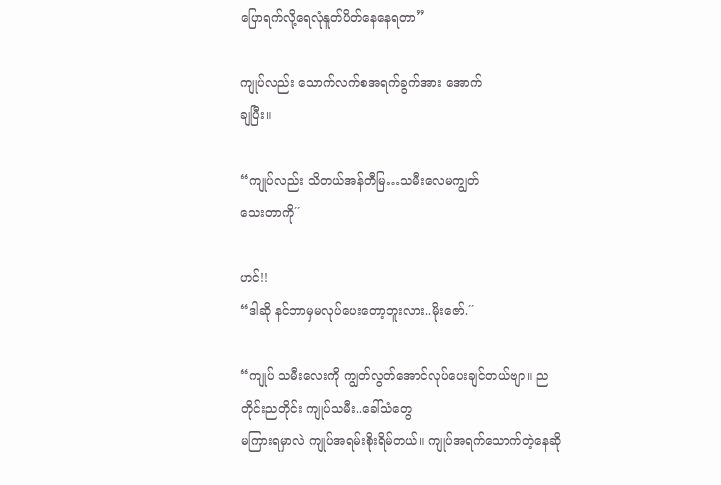ပြောရက်လို့ရေလုံနူတ်ပိတ်နေနေရတာ”

ကျုပ်လည်း သောက်လက်စအရက်ခွက်အား အောက်
ချပြီး။

“ကျုပ်လည်း သိတယ်အန်တီမြ…သမီးလေမကျွတ်
သေးတာကို´´

ဟင်!!
“ဒါဆို နင်ဘာမှမလုပ်ပေးတော့ဘူးလား..မိုးဇော်.´´

“ကျုပ် သမီးလေးကို ကျွတ်လွတ်အောင်လုပ်ပေးချင်တယ်ဗျာ။ ညတိုင်းညတိုင်း ကျုပ်သမီး..ခေါ်သံတွေ
မကြားရမှာလဲ ကျုပ်အရမ်းစိုးရိမ်တယ်။ ကျုပ်အရက်သောက်တဲ့နေဆို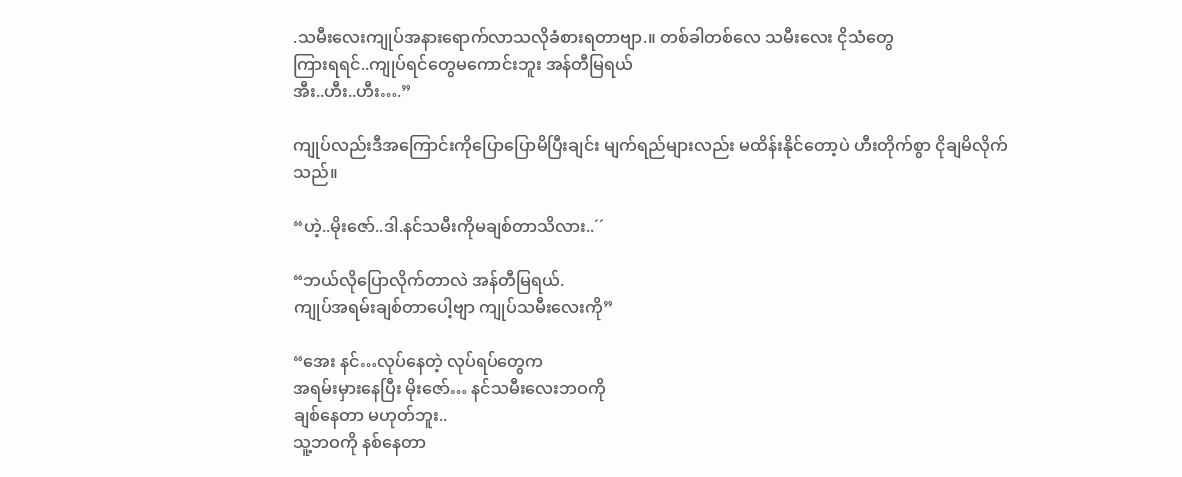.သမီးလေးကျုပ်အနားရောက်လာသလိုခံစားရတာဗျာ.။ တစ်ခါတစ်လေ သမီးလေး ငိုသံတွေ
ကြားရရင်..ကျုပ်ရင်တွေမကောင်းဘူး အန်တီမြရယ်
အီး..ဟီး..ဟီး….”

ကျုပ်လည်းဒီအကြောင်းကိုပြောပြောမိပြီးချင်း မျက်ရည်များလည်း မထိန်းနိုင်တော့ပဲ ဟီးတိုက်စွာ ငိုချမိလိုက်
သည်။

“ဟဲ့..မိုးဇော်..ဒါ.နင်သမီးကိုမချစ်တာသိလား..´´

“ဘယ်လိုပြောလိုက်တာလဲ အန်တီမြရယ်.
ကျုပ်အရမ်းချစ်တာပေါ့ဗျာ ကျုပ်သမီးလေးကို”

“အေး နင်…လုပ်နေတဲ့ လုပ်ရပ်တွေက
အရမ်းမှားနေပြီး မိုးဇော်… နင်သမီးလေးဘဝကို
ချစ်နေတာ မဟုတ်ဘူး..
သူ့ဘဝကို နစ်နေတာ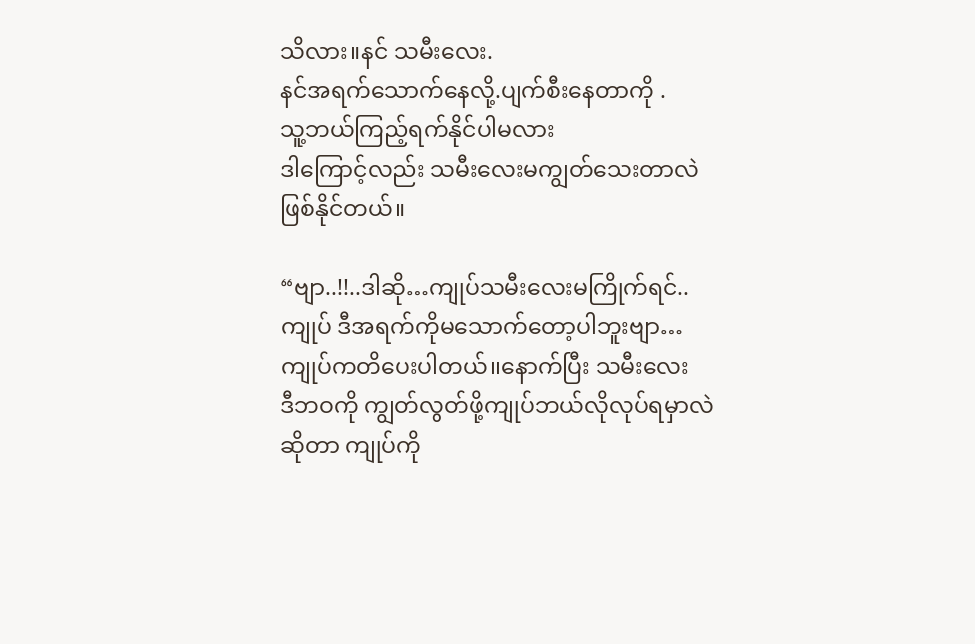သိလား။နင် သမီးလေး.
နင်အရက်သောက်နေလို့.ပျက်စီးနေတာကို .
သူ့ဘယ်ကြည့်ရက်နိုင်ပါမလား
ဒါကြောင့်လည်း သမီးလေးမကျွတ်သေးတာလဲ
ဖြစ်နိုင်တယ်။

“ဗျာ..!!..ဒါဆို…ကျုပ်သမီးလေးမကြိုက်ရင်..
ကျုပ် ဒီအရက်ကိုမသောက်တော့ပါဘူးဗျာ…
ကျုပ်ကတိပေးပါတယ်၊၊နောက်ပြီး သမီးလေး
ဒီဘဝကို ကျွတ်လွတ်ဖို့ကျုပ်ဘယ်လိုလုပ်ရမှာလဲ
ဆိုတာ ကျုပ်ကို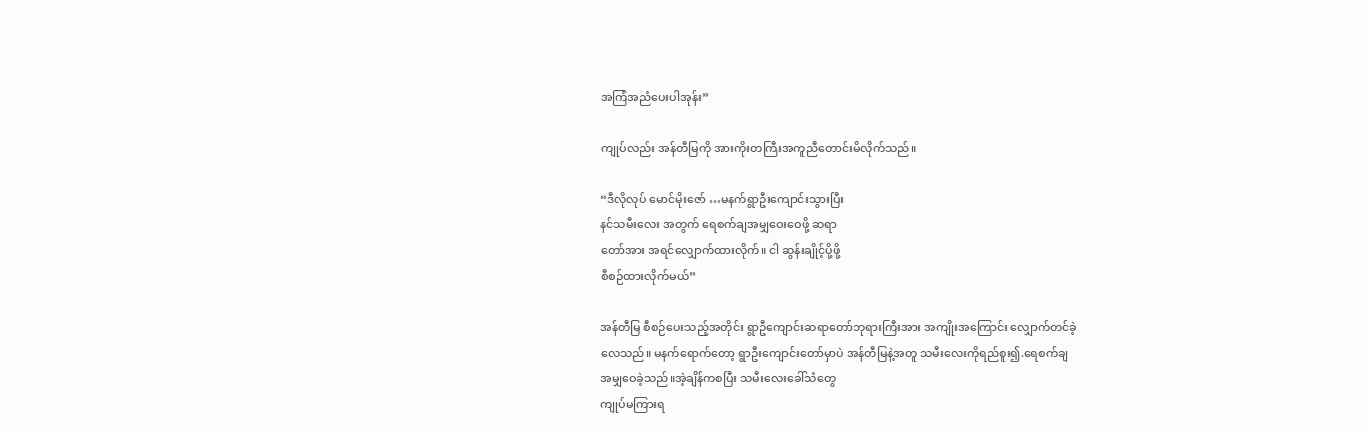အကြံအညံပေးပါအုန်း”

ကျုပ်လည်း အန်တီမြကို အားကိုးတကြီးအကူညီတောင်းမိလိုက်သည်။

“ဒီလိုလုပ် မောင်မိုးဇော် …မနက်ရွာဦးကျောင်းသွားပြီး
နင်သမီးလေး အတွက် ရေစက်ချအမျှဝေးဝေဖို့ ဆရာ
တော်အား အရင်လျှောက်ထားလိုက်။ ငါ ဆွန်းချိုင့်ပို့ဖို့
စီစဉ်ထားလိုက်မယ်”

အန်တီမြ စီစဉ်ပေးသည့်အတိုင်း ရွာဦကျောင်းဆရာတော်ဘုရားကြီးအား အကျိုးအကြောင်း လျှောက်တင်ခဲ့
လေသည်။ မနက်ရောက်တော့ ရွာဦးကျောင်းတော်မှာပဲ အန်တီမြနဲ့အတူ သမီးလေးကိုရည်စူး၍.ရေစက်ချ
အမျှဝေခဲ့သည်။အဲ့ချိန်ကစပြီး သမီးလေးခေါ်သံတွေ
ကျုပ်မကြားရ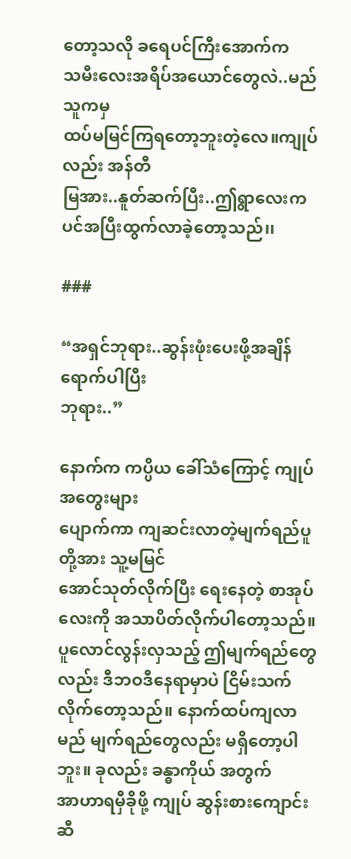တော့သလို ခရေပင်ကြီးအောက်က
သမီးလေးအရိပ်အယောင်တွေလဲ..မည်သူကမှ
ထပ်မမြင်ကြရတော့ဘူးတဲ့လေ။ကျုပ်လည်း အန်တီ
မြအား..နူတ်ဆက်ပြီး..ဤရွာလေးကပင်အပြီးထွက်လာခဲ့တော့သည်၊၊

###

“အရှင်ဘုရား..ဆွန်းဖုံးပေးဖို့အချိန်ရောက်ပါပြီး
ဘုရား..”

နောက်က ကပ္ပိယ ခေါ်သံကြောင့် ကျုပ်အတွေးများ
ပျောက်ကာ ကျဆင်းလာတဲ့မျက်ရည်ပူတို့အား သူ့မမြင်
အောင်သုတ်လိုက်ပြီး ရေးနေတဲ့ စာအုပ်လေးကို အသာပိတ်လိုက်ပါတော့သည်။ ပူလောင်လွန်းလှသည့် ဤမျက်ရည်တွေလည်း ဒီဘဝဒီနေရာမှာပဲ ငြိမ်းသက်လိုက်တော့သည်။ နောက်ထပ်ကျလာမည် မျက်ရည်တွေလည်း မရှိတော့ပါဘူး။ ခုလည်း ခန္ဓာကိုယ် အတွက်
အာဟာရမှီခိုဖို့ ကျုပ် ဆွန်းစားကျောင်းဆီ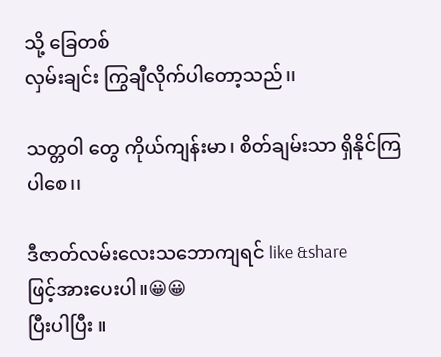သို့ ခြေတစ်
လှမ်းချင်း ကြွချီလိုက်ပါတော့သည်၊၊

သတ္တဝါ တွေ ကိုယ်ကျန်းမာ၊ စိတ်ချမ်းသာ ရှိနိုင်ကြ
ပါစေ၊၊

ဒီဇာတ်လမ်းလေးသဘောကျရင် like &share
ဖြင့်အားပေးပါ။😀😀
ပြီးပါပြီး ။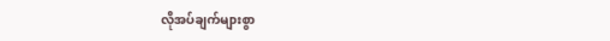လိုအပ်ချက်များစွာ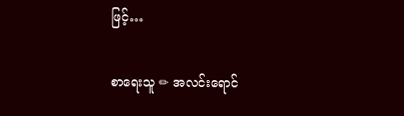ဖြင့်…

စာရေးသူ ✏ အလင်းရောင်